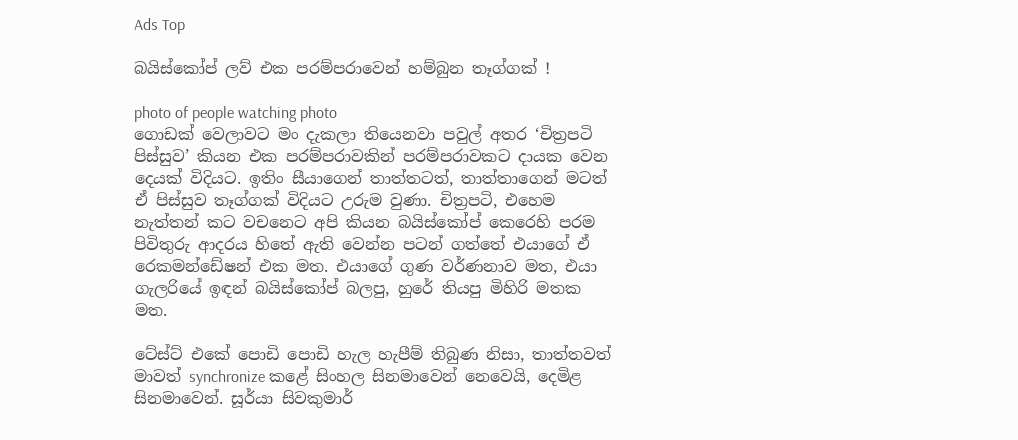Ads Top

බයිස්කෝප් ලව් එක පරම්පරාවෙන් හම්බුන තෑග්ගක් !

photo of people watching photo
ගොඩක් වෙලාවට මං දැකලා තියෙනවා පවුල් අතර ‘චිත්‍රපටි පිස්සුව’ කියන එක පරම්පරාවකින් පරම්පරාවකට දායක වෙන දෙයක් විදියට. ඉතිං සීයාගෙන් තාත්තටත්, තාත්තාගෙන් මටත් ඒ පිස්සුව තෑග්ගක් විදියට උරුම වුණා. චිත්‍රපටි, එහෙම නැත්තන් කට වචනෙට අපි කියන බයිස්කෝප් කෙරෙහි පරම පිවිතුරු ආදරය හිතේ ඇති වෙන්න පටන් ගත්තේ එයාගේ ඒ රෙකමන්ඩේෂන් එක මත. එයාගේ ගුණ වර්ණනාව මත, එයා ගැලරියේ ඉඳන් බයිස්කෝප් බලපු, හුරේ තියපු මිහිරි මතක මත.

ටේස්ට් එකේ පොඩි පොඩි හැල හැපීම් තිබුණ නිසා, තාත්තවත් මාවත් synchronize කළේ සිංහල සිනමාවෙන් නෙවෙයි, දෙමිළ සිනමාවෙන්. සූර්යා සිවකුමාර්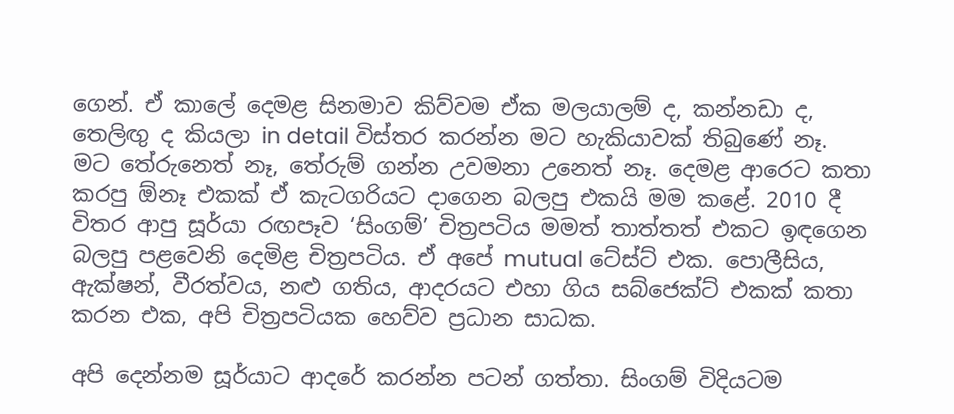ගෙන්. ඒ කාලේ දෙමළ සිනමාව කිව්වම ඒක මලයාලම් ද, කන්නඩා ද, තෙලිඟු ද කියලා in detail විස්තර කරන්න මට හැකියාවක් තිබුණේ නෑ. මට තේරුනෙත් නෑ, තේරුම් ගන්න උවමනා උනෙත් නෑ. දෙමළ ආරෙට කතා කරපු ඕනෑ එකක් ඒ කැටගරියට දාගෙන බලපු එකයි මම කළේ. 2010 දී විතර ආපු සූර්යා රඟපෑව ‘සිංගම්’ චිත්‍රපටිය මමත් තාත්තත් එකට ඉඳගෙන බලපු පළවෙනි දෙමිළ චිත්‍රපටිය. ඒ අපේ mutual ටේස්ට් එක. පොලීසිය, ඇක්ෂන්, වීරත්වය, නළු ගතිය, ආදරයට එහා ගිය සබ්ජෙක්ට් එකක් කතා කරන එක, අපි චිත්‍රපටියක හෙව්ව ප්‍රධාන සාධක.

අපි දෙන්නම සූර්යාට ආදරේ කරන්න පටන් ගත්තා. සිංගම් විදියටම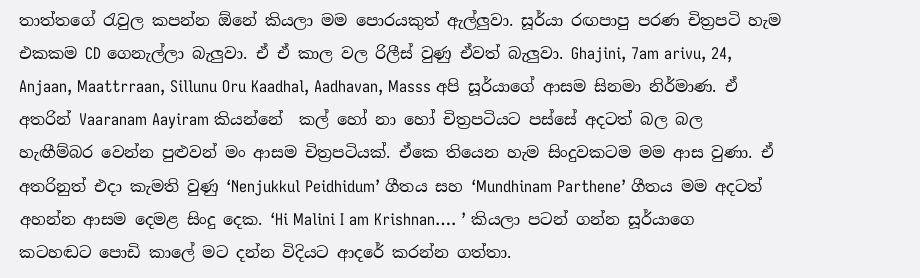තාත්තගේ රැවුල කපන්න ඕනේ කියලා මම පොරයකුත් ඇල්ලුවා. සූර්යා රඟපාපු පරණ චිත්‍රපටි හැම එකකම CD ගෙනැල්ලා බැලුවා. ඒ ඒ කාල වල රිලීස් වුණු ඒවත් බැලුවා. Ghajini, 7am arivu, 24, Anjaan, Maattrraan, Sillunu Oru Kaadhal, Aadhavan, Masss අපි සූර්යාගේ ආසම සිනමා නිර්මාණ. ඒ අතරින් Vaaranam Aayiram කියන්නේ  කල් හෝ නා හෝ චිත්‍රපටියට පස්සේ අදටත් බල බල හැඟීම්බර වෙන්න පුළුවන් මං ආසම චිත්‍රපටියක්. ඒකෙ තියෙන හැම සිංදුවකටම මම ආස වුණා. ඒ අතරිනුත් එදා කැමති වුණු ‘Nenjukkul Peidhidum’ ගීතය සහ ‘Mundhinam Parthene’ ගීතය මම අදටත් අහන්න ආසම දෙමළ සිංදු දෙක. ‘Hi Malini I am Krishnan…. ’ කියලා පටන් ගන්න සූර්යාගෙ කටහඬට පොඩි කාලේ මට දන්න විදියට ආදරේ කරන්න ගත්තා.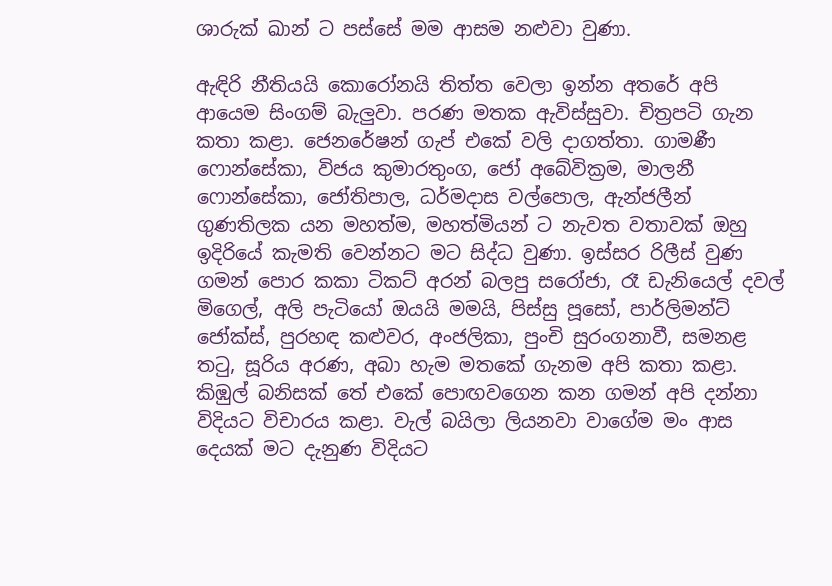ශාරුක් ඛාන් ට පස්සේ මම ආසම නළුවා වුණා.

ඇඳිරි නීතියයි කොරෝනයි තිත්ත වෙලා ඉන්න අතරේ අපි ආයෙම සිංගම් බැලුවා. පරණ මතක ඇවිස්සුවා. චිත්‍රපටි ගැන කතා කළා. ජෙනරේෂන් ගැප් එකේ වලි දාගත්තා. ගාමණී ෆොන්සේකා, විජය කුමාරතුංග, ජෝ අබේවික්‍රම, මාලනී ෆොන්සේකා, ජෝතිපාල, ධර්මදාස වල්පොල, ඇන්ජලීන් ගුණතිලක යන මහත්ම, මහත්මියන් ට නැවත වතාවක් ඔහු ඉදිරියේ කැමති වෙන්නට මට සිද්ධ වුණා. ඉස්සර රිලීස් වුණ ගමන් පොර කකා ටිකට් අරන් බලපු සරෝජා, රෑ ඩැනියෙල් දවල් මිගෙල්, අලි පැටියෝ ඔයයි මමයි, පිස්සු පූසෝ, පාර්ලිමන්ට් ජෝක්ස්, පුරහඳ කළුවර, අංජලිකා, පුංචි සුරංගනාවී, සමනළ තටු, සූරිය අරණ, අබා හැම මතකේ ගැනම අපි කතා කළා. කිඹුල් බනිසක් තේ එකේ පොඟවගෙන කන ගමන් අපි දන්නා විදියට විචාරය කළා. වැල් බයිලා ලියනවා වාගේම මං ආස දෙයක් මට දැනුණ විදියට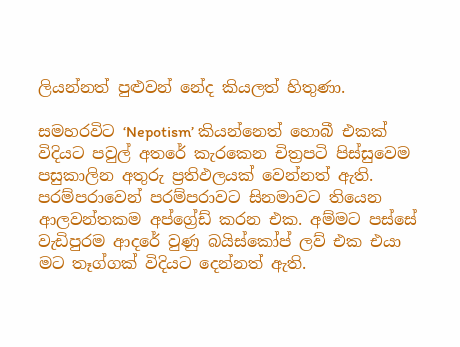ලියන්නත් පුළුවන් නේද කියලත් හිතුණා.

සමහරවිට ‘Nepotism’ කියන්නෙත් හොබී එකක් විදියට පවුල් අතරේ කැරකෙන චිත්‍රපටි පිස්සුවෙම පසුකාලින අතුරු ප්‍රතිඵලයක් වෙන්නත් ඇති. පරම්පරාවෙන් පරම්පරාවට සිනමාවට තියෙන ආලවන්තකම අප්ග්‍රේඩ් කරන එක. අම්මට පස්සේ වැඩිපුරම ආදරේ වුණු බයිස්කෝප් ලව් එක එයා මට තෑග්ගක් විදියට දෙන්නත් ඇති.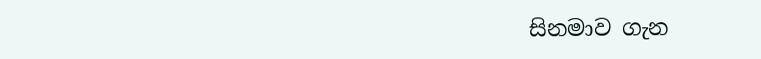සිනමාව ගැන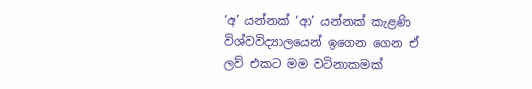‘අ’ යන්නක් ‘ආ’ යන්නක් කැළණි විශ්වවිද්‍යාලයෙන් ඉගෙන ගෙන ඒ ලව් එකට මම වටිනාකමක්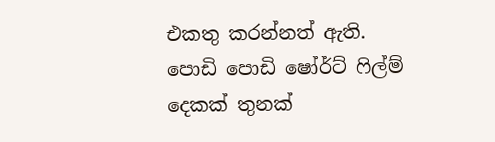එකතු කරන්නත් ඇති. පොඩි පොඩි ෂෝර්ට් ෆිල්ම් දෙකක් තුනක්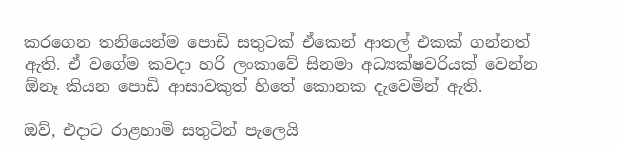කරගෙන තනියෙන්ම පොඩි සතුටක් ඒකෙන් ආතල් එකක් ගන්නත් ඇති. ඒ වගේම කවදා හරි ලංකාවේ සිනමා අධ්‍යක්ෂවරියක් වෙන්න ඕනෑ කියන පොඩි ආසාවකුත් හිතේ කොනක දැවෙමින් ඇති.

ඔව්, එදාට රාළහාමි සතුටින් පැලෙයි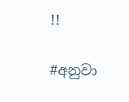!!

#අනුවා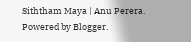Siththam Maya | Anu Perera. Powered by Blogger.